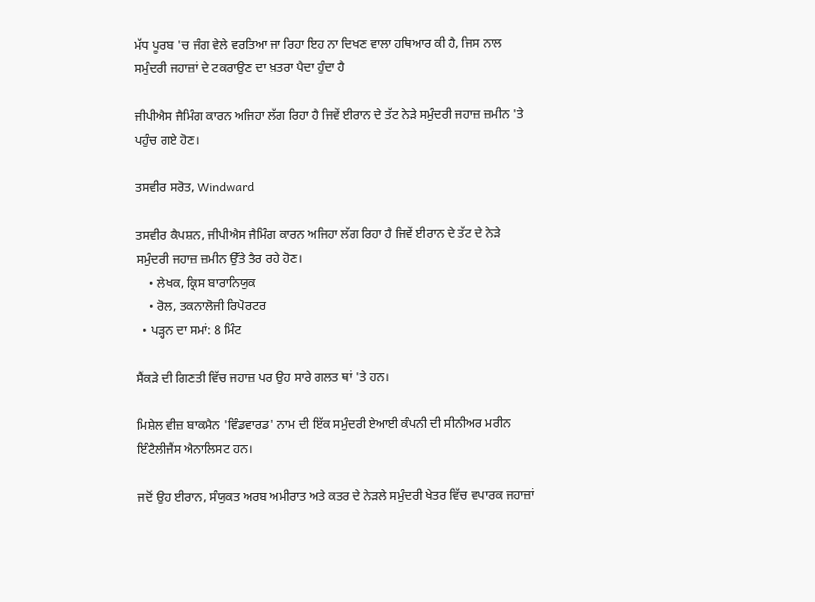ਮੱਧ ਪੂਰਬ 'ਚ ਜੰਗ ਵੇਲੇ ਵਰਤਿਆ ਜਾ ਰਿਹਾ ਇਹ ਨਾ ਦਿਖਣ ਵਾਲਾ ਹਥਿਆਰ ਕੀ ਹੈ, ਜਿਸ ਨਾਲ ਸਮੁੰਦਰੀ ਜਹਾਜ਼ਾਂ ਦੇ ਟਕਰਾਉਣ ਦਾ ਖ਼ਤਰਾ ਪੈਦਾ ਹੁੰਦਾ ਹੈ

ਜੀਪੀਐਸ ਜੈਮਿੰਗ ਕਾਰਨ ਅਜਿਹਾ ਲੱਗ ਰਿਹਾ ਹੈ ਜਿਵੇਂ ਈਰਾਨ ਦੇ ਤੱਟ ਨੇੜੇ ਸਮੁੰਦਰੀ ਜਹਾਜ਼ ਜ਼ਮੀਨ 'ਤੇ ਪਹੁੰਚ ਗਏ ਹੋਣ।

ਤਸਵੀਰ ਸਰੋਤ, Windward

ਤਸਵੀਰ ਕੈਪਸ਼ਨ, ਜੀਪੀਐਸ ਜੈਮਿੰਗ ਕਾਰਨ ਅਜਿਹਾ ਲੱਗ ਰਿਹਾ ਹੈ ਜਿਵੇਂ ਈਰਾਨ ਦੇ ਤੱਟ ਦੇ ਨੇੜੇ ਸਮੁੰਦਰੀ ਜਹਾਜ਼ ਜ਼ਮੀਨ ਉੱਤੇ ਤੈਰ ਰਹੇ ਹੋਣ।
    • ਲੇਖਕ, ਕ੍ਰਿਸ ਬਾਰਾਨਿਯੁਕ
    • ਰੋਲ, ਤਕਨਾਲੋਜੀ ਰਿਪੋਰਟਰ
  • ਪੜ੍ਹਨ ਦਾ ਸਮਾਂ: 8 ਮਿੰਟ

ਸੈਂਕੜੇ ਦੀ ਗਿਣਤੀ ਵਿੱਚ ਜਹਾਜ਼ ਪਰ ਉਹ ਸਾਰੇ ਗਲਤ ਥਾਂ 'ਤੇ ਹਨ।

ਮਿਸ਼ੇਲ ਵੀਜ਼ ਬਾਕਮੈਨ 'ਵਿੰਡਵਾਰਡ' ਨਾਮ ਦੀ ਇੱਕ ਸਮੁੰਦਰੀ ਏਆਈ ਕੰਪਨੀ ਦੀ ਸੀਨੀਅਰ ਮਰੀਨ ਇੰਟੈਲੀਜੈਂਸ ਐਨਾਲਿਸਟ ਹਨ।

ਜਦੋਂ ਉਹ ਈਰਾਨ, ਸੰਯੁਕਤ ਅਰਬ ਅਮੀਰਾਤ ਅਤੇ ਕਤਰ ਦੇ ਨੇੜਲੇ ਸਮੁੰਦਰੀ ਖੇਤਰ ਵਿੱਚ ਵਪਾਰਕ ਜਹਾਜ਼ਾਂ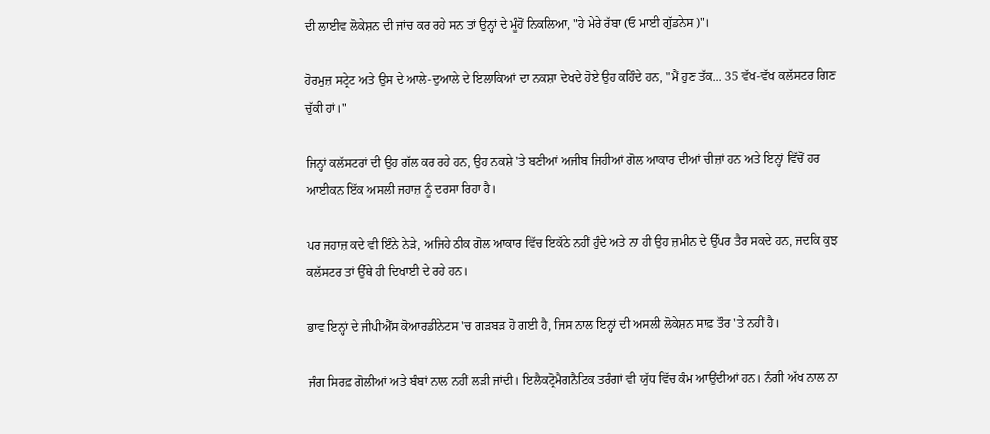ਦੀ ਲਾਈਵ ਲੋਕੇਸ਼ਨ ਦੀ ਜਾਂਚ ਕਰ ਰਹੇ ਸਨ ਤਾਂ ਉਨ੍ਹਾਂ ਦੇ ਮੂੰਹੋਂ ਨਿਕਲਿਆ, "ਹੇ ਮੇਰੇ ਰੱਬਾ (ਓ ਮਾਈ ਗੁੱਡਨੇਸ)"।

ਹੋਰਮੁਜ਼ ਸਟ੍ਰੇਟ ਅਤੇ ਉਸ ਦੇ ਆਲੇ-ਦੁਆਲੇ ਦੇ ਇਲਾਕਿਆਂ ਦਾ ਨਕਸ਼ਾ ਦੇਖਦੇ ਹੋਏ ਉਹ ਕਹਿੰਦੇ ਹਨ, "ਮੈਂ ਹੁਣ ਤੱਕ... 35 ਵੱਖ-ਵੱਖ ਕਲੱਸਟਰ ਗਿਣ ਚੁੱਕੀ ਹਾਂ।"

ਜਿਨ੍ਹਾਂ ਕਲੱਸਟਰਾਂ ਦੀ ਉਹ ਗੱਲ ਕਰ ਰਹੇ ਹਨ, ਉਹ ਨਕਸ਼ੇ 'ਤੇ ਬਣੀਆਂ ਅਜੀਬ ਜਿਹੀਆਂ ਗੋਲ ਆਕਾਰ ਦੀਆਂ ਚੀਜ਼ਾਂ ਹਨ ਅਤੇ ਇਨ੍ਹਾਂ ਵਿੱਚੋਂ ਹਰ ਆਈਕਨ ਇੱਕ ਅਸਲੀ ਜਹਾਜ਼ ਨੂੰ ਦਰਸਾ ਰਿਹਾ ਹੈ।

ਪਰ ਜਹਾਜ਼ ਕਦੇ ਵੀ ਇੰਨੇ ਨੇੜੇ, ਅਜਿਹੇ ਠੀਕ ਗੋਲ ਆਕਾਰ ਵਿੱਚ ਇਕੱਠੇ ਨਹੀਂ ਹੁੰਦੇ ਅਤੇ ਨਾ ਹੀ ਉਹ ਜ਼ਮੀਨ ਦੇ ਉੱਪਰ ਤੈਰ ਸਕਦੇ ਹਨ, ਜਦਕਿ ਕੁਝ ਕਲੱਸਟਰ ਤਾਂ ਉੱਥੇ ਹੀ ਦਿਖਾਈ ਦੇ ਰਹੇ ਹਨ।

ਭਾਵ ਇਨ੍ਹਾਂ ਦੇ ਜੀਪੀਐੱਸ ਕੋਆਰਡੀਨੇਟਸ 'ਚ ਗੜਬੜ ਹੋ ਗਈ ਹੈ, ਜਿਸ ਨਾਲ ਇਨ੍ਹਾਂ ਦੀ ਅਸਲੀ ਲੋਕੇਸ਼ਨ ਸਾਫ਼ ਤੌਰ 'ਤੇ ਨਹੀਂ ਹੈ।

ਜੰਗ ਸਿਰਫ਼ ਗੋਲੀਆਂ ਅਤੇ ਬੰਬਾਂ ਨਾਲ ਨਹੀਂ ਲੜੀ ਜਾਂਦੀ। ਇਲੈਕਟ੍ਰੋਮੈਗਨੈਟਿਕ ਤਰੰਗਾਂ ਵੀ ਯੁੱਧ ਵਿੱਚ ਕੰਮ ਆਉਂਦੀਆਂ ਹਨ। ਨੰਗੀ ਅੱਖ ਨਾਲ ਨਾ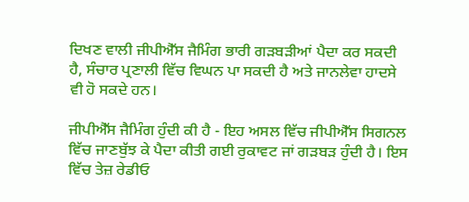ਦਿਖਣ ਵਾਲੀ ਜੀਪੀਐੱਸ ਜੈਮਿੰਗ ਭਾਰੀ ਗੜਬੜੀਆਂ ਪੈਦਾ ਕਰ ਸਕਦੀ ਹੈ, ਸੰਚਾਰ ਪ੍ਰਣਾਲੀ ਵਿੱਚ ਵਿਘਨ ਪਾ ਸਕਦੀ ਹੈ ਅਤੇ ਜਾਨਲੇਵਾ ਹਾਦਸੇ ਵੀ ਹੋ ਸਕਦੇ ਹਨ।

ਜੀਪੀਐੱਸ ਜੈਮਿੰਗ ਹੁੰਦੀ ਕੀ ਹੈ - ਇਹ ਅਸਲ ਵਿੱਚ ਜੀਪੀਐੱਸ ਸਿਗਨਲ ਵਿੱਚ ਜਾਣਬੁੱਝ ਕੇ ਪੈਦਾ ਕੀਤੀ ਗਈ ਰੁਕਾਵਟ ਜਾਂ ਗੜਬੜ ਹੁੰਦੀ ਹੈ। ਇਸ ਵਿੱਚ ਤੇਜ਼ ਰੇਡੀਓ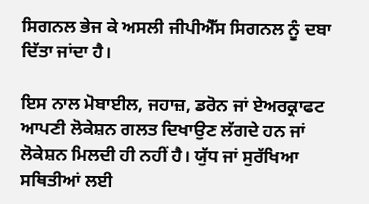ਸਿਗਨਲ ਭੇਜ ਕੇ ਅਸਲੀ ਜੀਪੀਐੱਸ ਸਿਗਨਲ ਨੂੰ ਦਬਾ ਦਿੱਤਾ ਜਾਂਦਾ ਹੈ।

ਇਸ ਨਾਲ ਮੋਬਾਈਲ, ਜਹਾਜ਼, ਡਰੋਨ ਜਾਂ ਏਅਰਕ੍ਰਾਫਟ ਆਪਣੀ ਲੋਕੇਸ਼ਨ ਗਲਤ ਦਿਖਾਉਣ ਲੱਗਦੇ ਹਨ ਜਾਂ ਲੋਕੇਸ਼ਨ ਮਿਲਦੀ ਹੀ ਨਹੀਂ ਹੈ। ਯੁੱਧ ਜਾਂ ਸੁਰੱਖਿਆ ਸਥਿਤੀਆਂ ਲਈ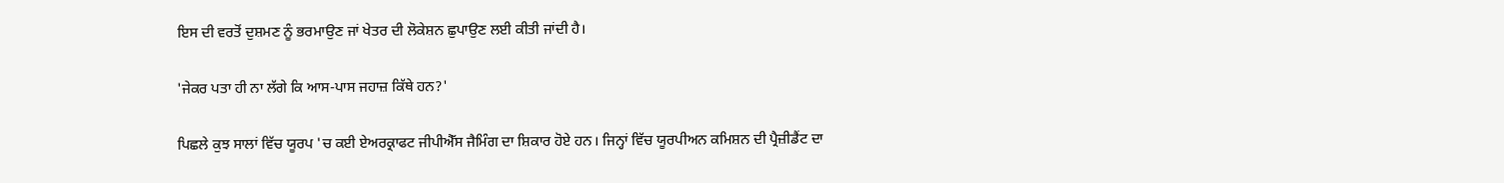ਇਸ ਦੀ ਵਰਤੋਂ ਦੁਸ਼ਮਣ ਨੂੰ ਭਰਮਾਉਣ ਜਾਂ ਖੇਤਰ ਦੀ ਲੋਕੇਸ਼ਨ ਛੁਪਾਉਣ ਲਈ ਕੀਤੀ ਜਾਂਦੀ ਹੈ।

'ਜੇਕਰ ਪਤਾ ਹੀ ਨਾ ਲੱਗੇ ਕਿ ਆਸ-ਪਾਸ ਜਹਾਜ਼ ਕਿੱਥੇ ਹਨ?'

ਪਿਛਲੇ ਕੁਝ ਸਾਲਾਂ ਵਿੱਚ ਯੂਰਪ 'ਚ ਕਈ ਏਅਰਕ੍ਰਾਫਟ ਜੀਪੀਐੱਸ ਜੈਮਿੰਗ ਦਾ ਸ਼ਿਕਾਰ ਹੋਏ ਹਨ। ਜਿਨ੍ਹਾਂ ਵਿੱਚ ਯੂਰਪੀਅਨ ਕਮਿਸ਼ਨ ਦੀ ਪ੍ਰੈਜ਼ੀਡੈਂਟ ਦਾ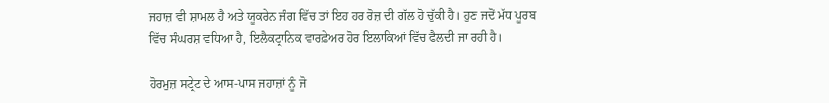ਜਹਾਜ਼ ਵੀ ਸ਼ਾਮਲ ਹੈ ਅਤੇ ਯੂਕਰੇਨ ਜੰਗ ਵਿੱਚ ਤਾਂ ਇਹ ਹਰ ਰੋਜ਼ ਦੀ ਗੱਲ ਹੋ ਚੁੱਕੀ ਹੈ। ਹੁਣ ਜਦੋਂ ਮੱਧ ਪੂਰਬ ਵਿੱਚ ਸੰਘਰਸ਼ ਵਧਿਆ ਹੈ, ਇਲੈਕਟ੍ਰਾਨਿਕ ਵਾਰਫ਼ੇਅਰ ਹੋਰ ਇਲਾਕਿਆਂ ਵਿੱਚ ਫੈਲਦੀ ਜਾ ਰਹੀ ਹੈ।

ਹੋਰਮੁਜ਼ ਸਟ੍ਰੇਟ ਦੇ ਆਸ-ਪਾਸ ਜਹਾਜ਼ਾਂ ਨੂੰ ਜੋ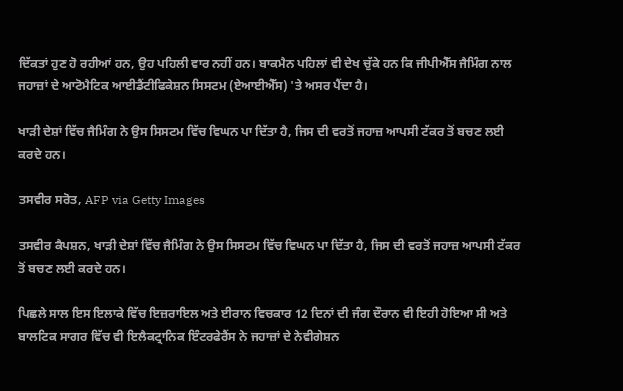ਦਿੱਕਤਾਂ ਹੁਣ ਹੋ ਰਹੀਆਂ ਹਨ, ਉਹ ਪਹਿਲੀ ਵਾਰ ਨਹੀਂ ਹਨ। ਬਾਕਮੈਨ ਪਹਿਲਾਂ ਵੀ ਦੇਖ ਚੁੱਕੇ ਹਨ ਕਿ ਜੀਪੀਐੱਸ ਜੈਮਿੰਗ ਨਾਲ ਜਹਾਜ਼ਾਂ ਦੇ ਆਟੋਮੈਟਿਕ ਆਈਡੈਂਟੀਫਿਕੇਸ਼ਨ ਸਿਸਟਮ (ਏਆਈਐੱਸ) 'ਤੇ ਅਸਰ ਪੈਂਦਾ ਹੈ।

ਖਾੜੀ ਦੇਸ਼ਾਂ ਵਿੱਚ ਜੈਮਿੰਗ ਨੇ ਉਸ ਸਿਸਟਮ ਵਿੱਚ ਵਿਘਨ ਪਾ ਦਿੱਤਾ ਹੈ, ਜਿਸ ਦੀ ਵਰਤੋਂ ਜਹਾਜ਼ ਆਪਸੀ ਟੱਕਰ ਤੋਂ ਬਚਣ ਲਈ ਕਰਦੇ ਹਨ।

ਤਸਵੀਰ ਸਰੋਤ, AFP via Getty Images

ਤਸਵੀਰ ਕੈਪਸ਼ਨ, ਖਾੜੀ ਦੇਸ਼ਾਂ ਵਿੱਚ ਜੈਮਿੰਗ ਨੇ ਉਸ ਸਿਸਟਮ ਵਿੱਚ ਵਿਘਨ ਪਾ ਦਿੱਤਾ ਹੈ, ਜਿਸ ਦੀ ਵਰਤੋਂ ਜਹਾਜ਼ ਆਪਸੀ ਟੱਕਰ ਤੋਂ ਬਚਣ ਲਈ ਕਰਦੇ ਹਨ।

ਪਿਛਲੇ ਸਾਲ ਇਸ ਇਲਾਕੇ ਵਿੱਚ ਇਜ਼ਰਾਇਲ ਅਤੇ ਈਰਾਨ ਵਿਚਕਾਰ 12 ਦਿਨਾਂ ਦੀ ਜੰਗ ਦੌਰਾਨ ਵੀ ਇਹੀ ਹੋਇਆ ਸੀ ਅਤੇ ਬਾਲਟਿਕ ਸਾਗਰ ਵਿੱਚ ਵੀ ਇਲੈਕਟ੍ਰਾਨਿਕ ਇੰਟਰਫੇਰੈਂਸ ਨੇ ਜਹਾਜ਼ਾਂ ਦੇ ਨੇਵੀਗੇਸ਼ਨ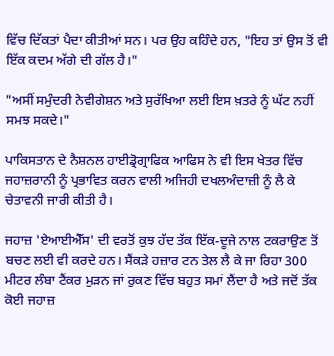ਵਿੱਚ ਦਿੱਕਤਾਂ ਪੈਦਾ ਕੀਤੀਆਂ ਸਨ। ਪਰ ਉਹ ਕਹਿੰਦੇ ਹਨ, "ਇਹ ਤਾਂ ਉਸ ਤੋਂ ਵੀ ਇੱਕ ਕਦਮ ਅੱਗੇ ਦੀ ਗੱਲ ਹੈ।"

"ਅਸੀਂ ਸਮੁੰਦਰੀ ਨੇਵੀਗੇਸ਼ਨ ਅਤੇ ਸੁਰੱਖਿਆ ਲਈ ਇਸ ਖ਼ਤਰੇ ਨੂੰ ਘੱਟ ਨਹੀਂ ਸਮਝ ਸਕਦੇ।"

ਪਾਕਿਸਤਾਨ ਦੇ ਨੈਸ਼ਨਲ ਹਾਈਡ੍ਰੋਗ੍ਰਾਫਿਕ ਆਫਿਸ ਨੇ ਵੀ ਇਸ ਖੇਤਰ ਵਿੱਚ ਜਹਾਜ਼ਰਾਨੀ ਨੂੰ ਪ੍ਰਭਾਵਿਤ ਕਰਨ ਵਾਲੀ ਅਜਿਹੀ ਦਖਲਅੰਦਾਜ਼ੀ ਨੂੰ ਲੈ ਕੇ ਚੇਤਾਵਨੀ ਜਾਰੀ ਕੀਤੀ ਹੈ।

ਜਹਾਜ਼ 'ਏਆਈਐੱਸ' ਦੀ ਵਰਤੋਂ ਕੁਝ ਹੱਦ ਤੱਕ ਇੱਕ-ਦੂਜੇ ਨਾਲ ਟਕਰਾਉਣ ਤੋਂ ਬਚਣ ਲਈ ਵੀ ਕਰਦੇ ਹਨ। ਸੈਂਕੜੇ ਹਜ਼ਾਰ ਟਨ ਤੇਲ ਲੈ ਕੇ ਜਾ ਰਿਹਾ 300 ਮੀਟਰ ਲੰਬਾ ਟੈਂਕਰ ਮੁੜਨ ਜਾਂ ਰੁਕਣ ਵਿੱਚ ਬਹੁਤ ਸਮਾਂ ਲੈਂਦਾ ਹੈ ਅਤੇ ਜਦੋਂ ਤੱਕ ਕੋਈ ਜਹਾਜ਼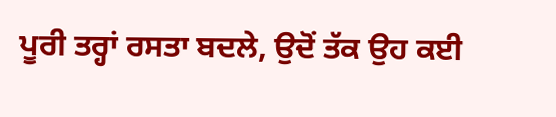ਪੂਰੀ ਤਰ੍ਹਾਂ ਰਸਤਾ ਬਦਲੇ, ਉਦੋਂ ਤੱਕ ਉਹ ਕਈ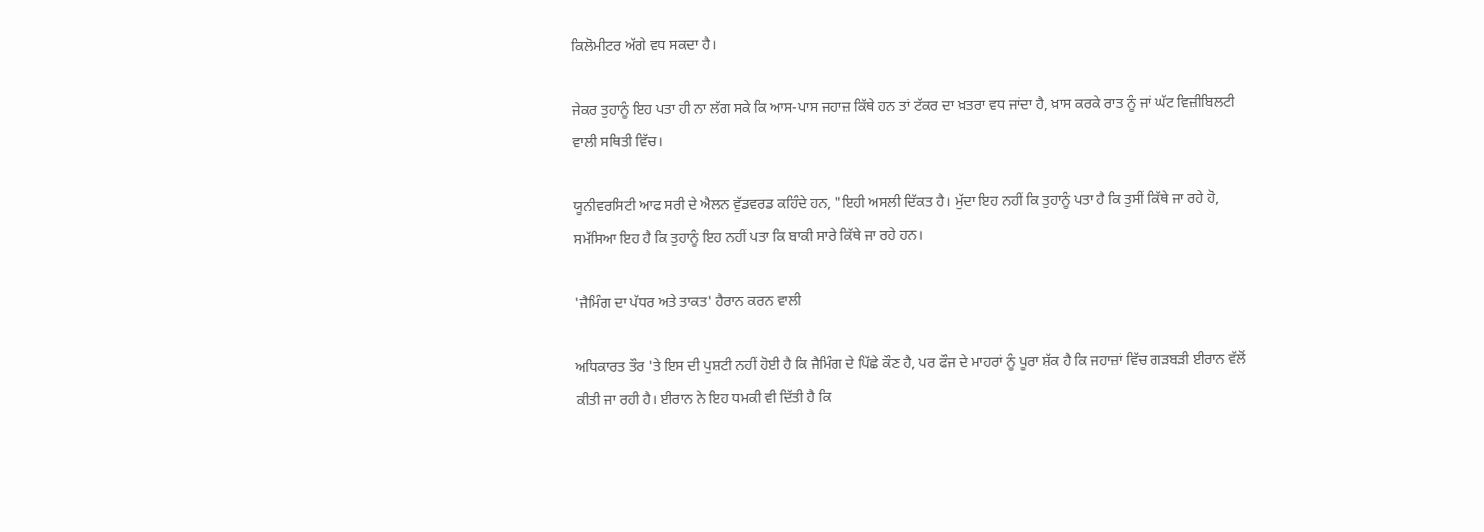ਕਿਲੋਮੀਟਰ ਅੱਗੇ ਵਧ ਸਕਦਾ ਹੈ।

ਜੇਕਰ ਤੁਹਾਨੂੰ ਇਹ ਪਤਾ ਹੀ ਨਾ ਲੱਗ ਸਕੇ ਕਿ ਆਸ-ਪਾਸ ਜਹਾਜ਼ ਕਿੱਥੇ ਹਨ ਤਾਂ ਟੱਕਰ ਦਾ ਖ਼ਤਰਾ ਵਧ ਜਾਂਦਾ ਹੈ, ਖ਼ਾਸ ਕਰਕੇ ਰਾਤ ਨੂੰ ਜਾਂ ਘੱਟ ਵਿਜ਼ੀਬਿਲਟੀ ਵਾਲੀ ਸਥਿਤੀ ਵਿੱਚ।

ਯੂਨੀਵਰਸਿਟੀ ਆਫ ਸਰੀ ਦੇ ਐਲਨ ਵੁੱਡਵਰਡ ਕਹਿੰਦੇ ਹਨ, "ਇਹੀ ਅਸਲੀ ਦਿੱਕਤ ਹੈ। ਮੁੱਦਾ ਇਹ ਨਹੀਂ ਕਿ ਤੁਹਾਨੂੰ ਪਤਾ ਹੈ ਕਿ ਤੁਸੀਂ ਕਿੱਥੇ ਜਾ ਰਹੇ ਹੋ, ਸਮੱਸਿਆ ਇਹ ਹੈ ਕਿ ਤੁਹਾਨੂੰ ਇਹ ਨਹੀਂ ਪਤਾ ਕਿ ਬਾਕੀ ਸਾਰੇ ਕਿੱਥੇ ਜਾ ਰਹੇ ਹਨ।

'ਜੈਮਿੰਗ ਦਾ ਪੱਧਰ ਅਤੇ ਤਾਕਤ' ਹੈਰਾਨ ਕਰਨ ਵਾਲੀ

ਅਧਿਕਾਰਤ ਤੌਰ 'ਤੇ ਇਸ ਦੀ ਪੁਸ਼ਟੀ ਨਹੀਂ ਹੋਈ ਹੈ ਕਿ ਜੈਮਿੰਗ ਦੇ ਪਿੱਛੇ ਕੌਣ ਹੈ, ਪਰ ਫੌਜ ਦੇ ਮਾਹਰਾਂ ਨੂੰ ਪੂਰਾ ਸ਼ੱਕ ਹੈ ਕਿ ਜਹਾਜ਼ਾਂ ਵਿੱਚ ਗੜਬੜੀ ਈਰਾਨ ਵੱਲੋਂ ਕੀਤੀ ਜਾ ਰਹੀ ਹੈ। ਈਰਾਨ ਨੇ ਇਹ ਧਮਕੀ ਵੀ ਦਿੱਤੀ ਹੈ ਕਿ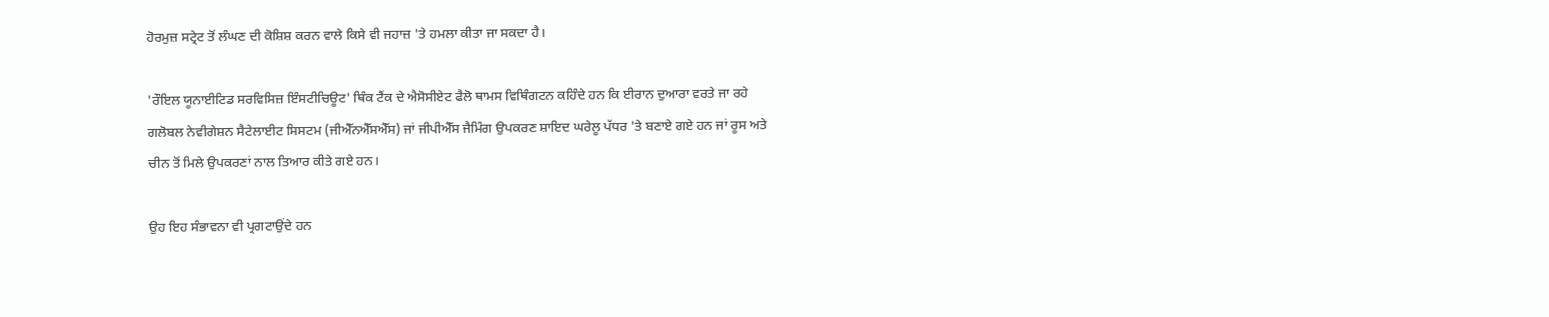ਹੋਰਮੁਜ਼ ਸਟ੍ਰੇਟ ਤੋਂ ਲੰਘਣ ਦੀ ਕੋਸ਼ਿਸ਼ ਕਰਨ ਵਾਲੇ ਕਿਸੇ ਵੀ ਜਹਾਜ਼ 'ਤੇ ਹਮਲਾ ਕੀਤਾ ਜਾ ਸਕਦਾ ਹੈ।

'ਰੌਇਲ ਯੂਨਾਈਟਿਡ ਸਰਵਿਸਿਜ਼ ਇੰਸਟੀਚਿਊਟ' ਥਿੰਕ ਟੈਂਕ ਦੇ ਐਸੋਸੀਏਟ ਫੈਲੋ ਥਾਮਸ ਵਿਥਿੰਗਟਨ ਕਹਿੰਦੇ ਹਨ ਕਿ ਈਰਾਨ ਦੁਆਰਾ ਵਰਤੇ ਜਾ ਰਹੇ ਗਲੋਬਲ ਨੇਵੀਗੇਸ਼ਨ ਸੈਟੇਲਾਈਟ ਸਿਸਟਮ (ਜੀਐੱਨਐੱਸਐੱਸ) ਜਾਂ ਜੀਪੀਐੱਸ ਜੈਮਿੰਗ ਉਪਕਰਣ ਸ਼ਾਇਦ ਘਰੇਲੂ ਪੱਧਰ 'ਤੇ ਬਣਾਏ ਗਏ ਹਨ ਜਾਂ ਰੂਸ ਅਤੇ ਚੀਨ ਤੋਂ ਮਿਲੇ ਉਪਕਰਣਾਂ ਨਾਲ ਤਿਆਰ ਕੀਤੇ ਗਏ ਹਨ।

ਉਹ ਇਹ ਸੰਭਾਵਨਾ ਵੀ ਪ੍ਰਗਟਾਉਂਦੇ ਹਨ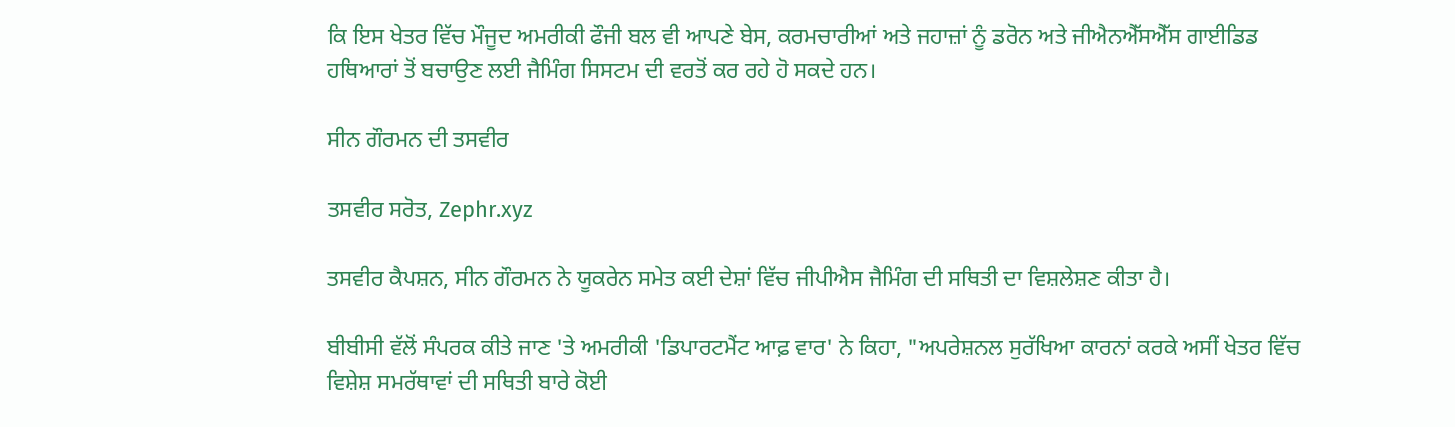ਕਿ ਇਸ ਖੇਤਰ ਵਿੱਚ ਮੌਜੂਦ ਅਮਰੀਕੀ ਫੌਜੀ ਬਲ ਵੀ ਆਪਣੇ ਬੇਸ, ਕਰਮਚਾਰੀਆਂ ਅਤੇ ਜਹਾਜ਼ਾਂ ਨੂੰ ਡਰੋਨ ਅਤੇ ਜੀਐਨਐੱਸਐੱਸ ਗਾਈਡਿਡ ਹਥਿਆਰਾਂ ਤੋਂ ਬਚਾਉਣ ਲਈ ਜੈਮਿੰਗ ਸਿਸਟਮ ਦੀ ਵਰਤੋਂ ਕਰ ਰਹੇ ਹੋ ਸਕਦੇ ਹਨ।

ਸੀਨ ਗੌਰਮਨ ਦੀ ਤਸਵੀਰ

ਤਸਵੀਰ ਸਰੋਤ, Zephr.xyz

ਤਸਵੀਰ ਕੈਪਸ਼ਨ, ਸੀਨ ਗੌਰਮਨ ਨੇ ਯੂਕਰੇਨ ਸਮੇਤ ਕਈ ਦੇਸ਼ਾਂ ਵਿੱਚ ਜੀਪੀਐਸ ਜੈਮਿੰਗ ਦੀ ਸਥਿਤੀ ਦਾ ਵਿਸ਼ਲੇਸ਼ਣ ਕੀਤਾ ਹੈ।

ਬੀਬੀਸੀ ਵੱਲੋਂ ਸੰਪਰਕ ਕੀਤੇ ਜਾਣ 'ਤੇ ਅਮਰੀਕੀ 'ਡਿਪਾਰਟਮੈਂਟ ਆਫ਼ ਵਾਰ' ਨੇ ਕਿਹਾ, "ਅਪਰੇਸ਼ਨਲ ਸੁਰੱਖਿਆ ਕਾਰਨਾਂ ਕਰਕੇ ਅਸੀਂ ਖੇਤਰ ਵਿੱਚ ਵਿਸ਼ੇਸ਼ ਸਮਰੱਥਾਵਾਂ ਦੀ ਸਥਿਤੀ ਬਾਰੇ ਕੋਈ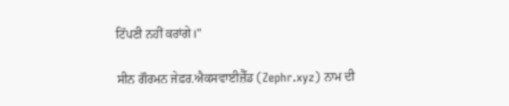ਟਿੱਪਣੀ ਨਹੀਂ ਕਰਾਂਗੇ।"

ਸੀਨ ਗੌਰਮਨ ਜੇਫ਼ਰ.ਐਕਸਵਾਈਜ਼ੈੱਡ (Zephr.xyz) ਨਾਮ ਦੀ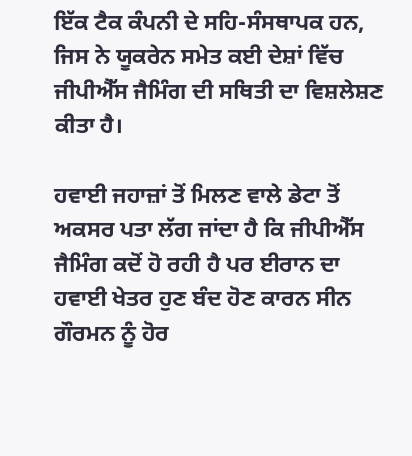ਇੱਕ ਟੈਕ ਕੰਪਨੀ ਦੇ ਸਹਿ-ਸੰਸਥਾਪਕ ਹਨ, ਜਿਸ ਨੇ ਯੂਕਰੇਨ ਸਮੇਤ ਕਈ ਦੇਸ਼ਾਂ ਵਿੱਚ ਜੀਪੀਐੱਸ ਜੈਮਿੰਗ ਦੀ ਸਥਿਤੀ ਦਾ ਵਿਸ਼ਲੇਸ਼ਣ ਕੀਤਾ ਹੈ।

ਹਵਾਈ ਜਹਾਜ਼ਾਂ ਤੋਂ ਮਿਲਣ ਵਾਲੇ ਡੇਟਾ ਤੋਂ ਅਕਸਰ ਪਤਾ ਲੱਗ ਜਾਂਦਾ ਹੈ ਕਿ ਜੀਪੀਐੱਸ ਜੈਮਿੰਗ ਕਦੋਂ ਹੋ ਰਹੀ ਹੈ ਪਰ ਈਰਾਨ ਦਾ ਹਵਾਈ ਖੇਤਰ ਹੁਣ ਬੰਦ ਹੋਣ ਕਾਰਨ ਸੀਨ ਗੌਰਮਨ ਨੂੰ ਹੋਰ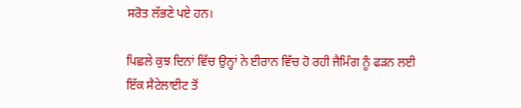ਸਰੋਤ ਲੱਭਣੇ ਪਏ ਹਨ।

ਪਿਛਲੇ ਕੁਝ ਦਿਨਾਂ ਵਿੱਚ ਉਨ੍ਹਾਂ ਨੇ ਈਰਾਨ ਵਿੱਚ ਹੋ ਰਹੀ ਜੈਮਿੰਗ ਨੂੰ ਫੜਨ ਲਈ ਇੱਕ ਸੈਟੇਲਾਈਟ ਤੋਂ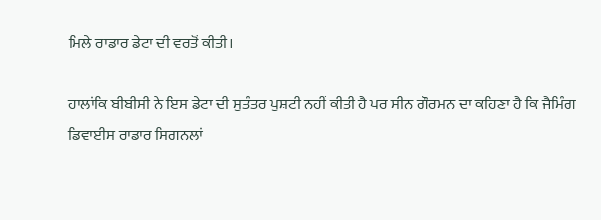ਮਿਲੇ ਰਾਡਾਰ ਡੇਟਾ ਦੀ ਵਰਤੋਂ ਕੀਤੀ।

ਹਾਲਾਂਕਿ ਬੀਬੀਸੀ ਨੇ ਇਸ ਡੇਟਾ ਦੀ ਸੁਤੰਤਰ ਪੁਸ਼ਟੀ ਨਹੀਂ ਕੀਤੀ ਹੈ ਪਰ ਸੀਨ ਗੌਰਮਨ ਦਾ ਕਹਿਣਾ ਹੈ ਕਿ ਜੈਮਿੰਗ ਡਿਵਾਈਸ ਰਾਡਾਰ ਸਿਗਨਲਾਂ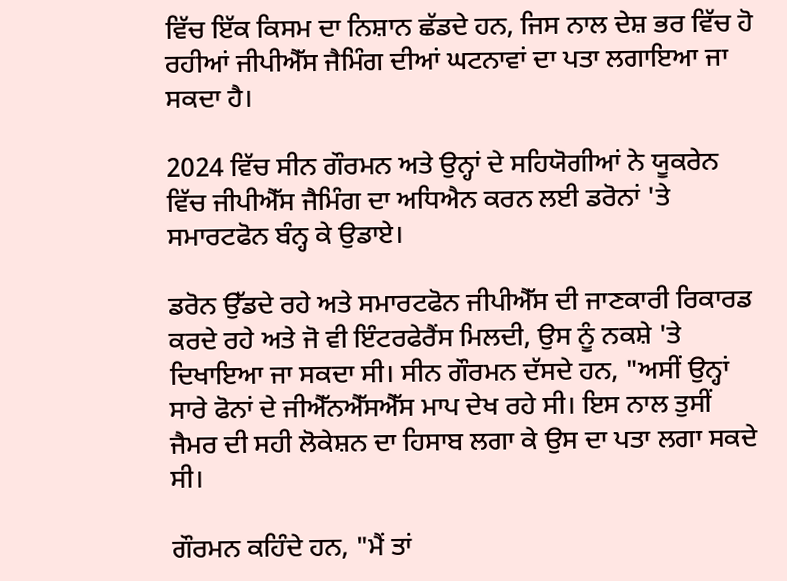ਵਿੱਚ ਇੱਕ ਕਿਸਮ ਦਾ ਨਿਸ਼ਾਨ ਛੱਡਦੇ ਹਨ, ਜਿਸ ਨਾਲ ਦੇਸ਼ ਭਰ ਵਿੱਚ ਹੋ ਰਹੀਆਂ ਜੀਪੀਐੱਸ ਜੈਮਿੰਗ ਦੀਆਂ ਘਟਨਾਵਾਂ ਦਾ ਪਤਾ ਲਗਾਇਆ ਜਾ ਸਕਦਾ ਹੈ।

2024 ਵਿੱਚ ਸੀਨ ਗੌਰਮਨ ਅਤੇ ਉਨ੍ਹਾਂ ਦੇ ਸਹਿਯੋਗੀਆਂ ਨੇ ਯੂਕਰੇਨ ਵਿੱਚ ਜੀਪੀਐੱਸ ਜੈਮਿੰਗ ਦਾ ਅਧਿਐਨ ਕਰਨ ਲਈ ਡਰੋਨਾਂ 'ਤੇ ਸਮਾਰਟਫੋਨ ਬੰਨ੍ਹ ਕੇ ਉਡਾਏ।

ਡਰੋਨ ਉੱਡਦੇ ਰਹੇ ਅਤੇ ਸਮਾਰਟਫੋਨ ਜੀਪੀਐੱਸ ਦੀ ਜਾਣਕਾਰੀ ਰਿਕਾਰਡ ਕਰਦੇ ਰਹੇ ਅਤੇ ਜੋ ਵੀ ਇੰਟਰਫੇਰੈਂਸ ਮਿਲਦੀ, ਉਸ ਨੂੰ ਨਕਸ਼ੇ 'ਤੇ ਦਿਖਾਇਆ ਜਾ ਸਕਦਾ ਸੀ। ਸੀਨ ਗੌਰਮਨ ਦੱਸਦੇ ਹਨ, "ਅਸੀਂ ਉਨ੍ਹਾਂ ਸਾਰੇ ਫੋਨਾਂ ਦੇ ਜੀਐੱਨਐੱਸਐੱਸ ਮਾਪ ਦੇਖ ਰਹੇ ਸੀ। ਇਸ ਨਾਲ ਤੁਸੀਂ ਜੈਮਰ ਦੀ ਸਹੀ ਲੋਕੇਸ਼ਨ ਦਾ ਹਿਸਾਬ ਲਗਾ ਕੇ ਉਸ ਦਾ ਪਤਾ ਲਗਾ ਸਕਦੇ ਸੀ।

ਗੌਰਮਨ ਕਹਿੰਦੇ ਹਨ, "ਮੈਂ ਤਾਂ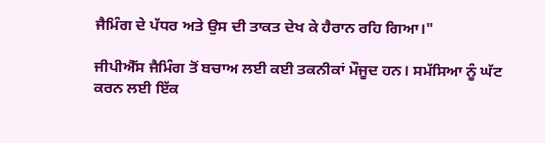ਜੈਮਿੰਗ ਦੇ ਪੱਧਰ ਅਤੇ ਉਸ ਦੀ ਤਾਕਤ ਦੇਖ ਕੇ ਹੈਰਾਨ ਰਹਿ ਗਿਆ।"

ਜੀਪੀਐੱਸ ਜੈਮਿੰਗ ਤੋਂ ਬਚਾਅ ਲਈ ਕਈ ਤਕਨੀਕਾਂ ਮੌਜੂਦ ਹਨ। ਸਮੱਸਿਆ ਨੂੰ ਘੱਟ ਕਰਨ ਲਈ ਇੱਕ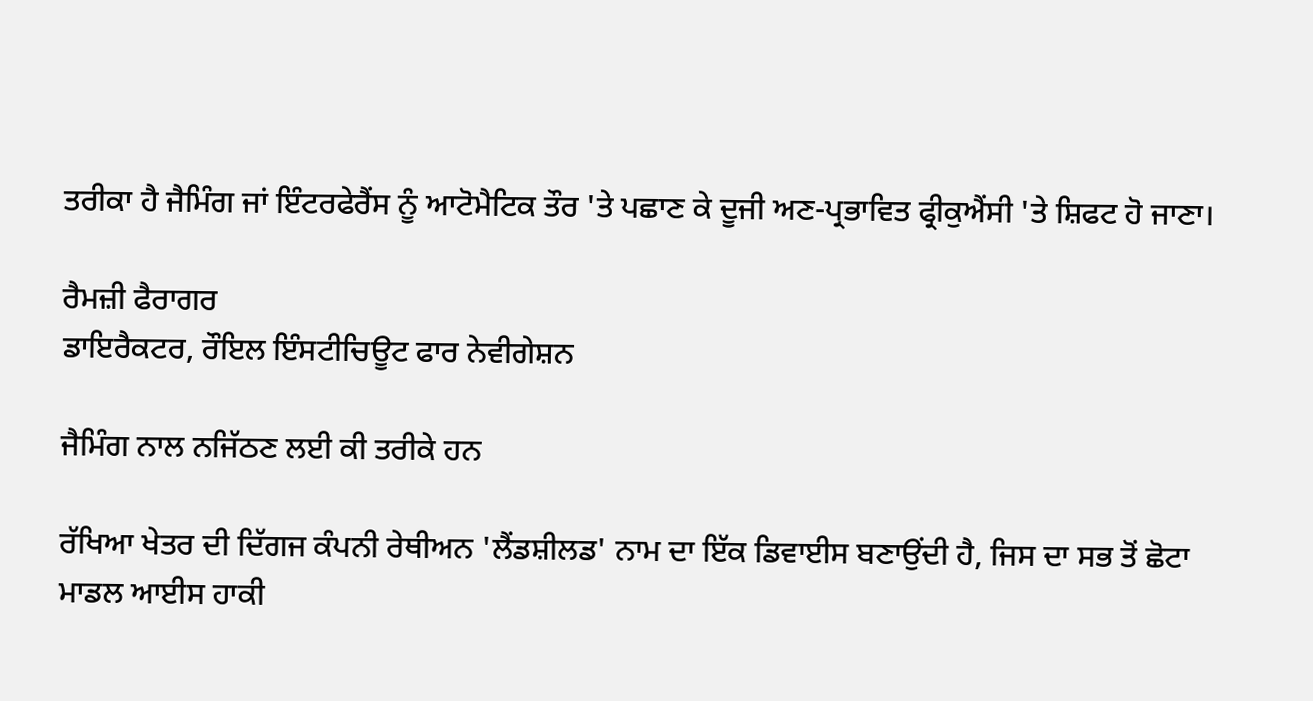ਤਰੀਕਾ ਹੈ ਜੈਮਿੰਗ ਜਾਂ ਇੰਟਰਫੇਰੈਂਸ ਨੂੰ ਆਟੋਮੈਟਿਕ ਤੌਰ 'ਤੇ ਪਛਾਣ ਕੇ ਦੂਜੀ ਅਣ-ਪ੍ਰਭਾਵਿਤ ਫ੍ਰੀਕੁਐਂਸੀ 'ਤੇ ਸ਼ਿਫਟ ਹੋ ਜਾਣਾ।

ਰੈਮਜ਼ੀ ਫੈਰਾਗਰ
ਡਾਇਰੈਕਟਰ, ਰੌਇਲ ਇੰਸਟੀਚਿਊਟ ਫਾਰ ਨੇਵੀਗੇਸ਼ਨ

ਜੈਮਿੰਗ ਨਾਲ ਨਜਿੱਠਣ ਲਈ ਕੀ ਤਰੀਕੇ ਹਨ

ਰੱਖਿਆ ਖੇਤਰ ਦੀ ਦਿੱਗਜ ਕੰਪਨੀ ਰੇਥੀਅਨ 'ਲੈਂਡਸ਼ੀਲਡ' ਨਾਮ ਦਾ ਇੱਕ ਡਿਵਾਈਸ ਬਣਾਉਂਦੀ ਹੈ, ਜਿਸ ਦਾ ਸਭ ਤੋਂ ਛੋਟਾ ਮਾਡਲ ਆਈਸ ਹਾਕੀ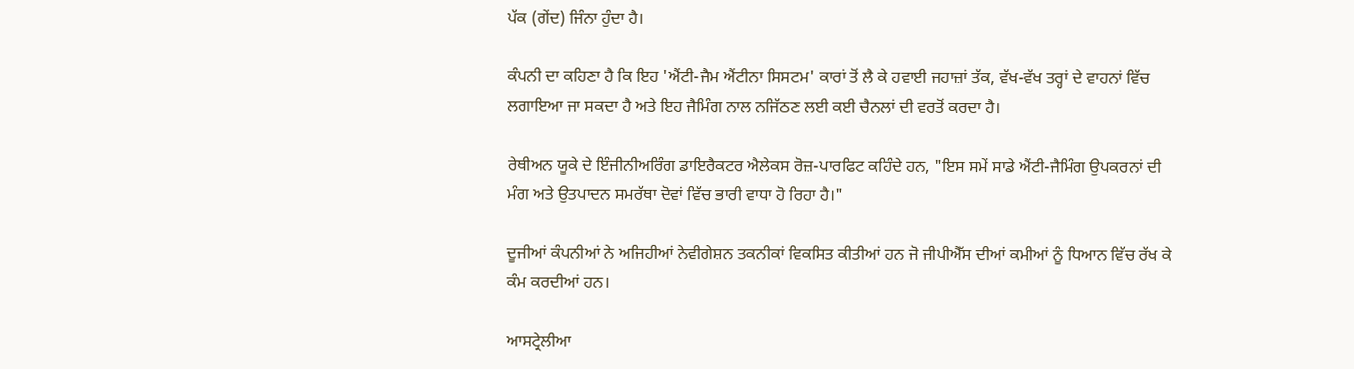ਪੱਕ (ਗੇਂਦ) ਜਿੰਨਾ ਹੁੰਦਾ ਹੈ।

ਕੰਪਨੀ ਦਾ ਕਹਿਣਾ ਹੈ ਕਿ ਇਹ 'ਐਂਟੀ-ਜੈਮ ਐਂਟੀਨਾ ਸਿਸਟਮ' ਕਾਰਾਂ ਤੋਂ ਲੈ ਕੇ ਹਵਾਈ ਜਹਾਜ਼ਾਂ ਤੱਕ, ਵੱਖ-ਵੱਖ ਤਰ੍ਹਾਂ ਦੇ ਵਾਹਨਾਂ ਵਿੱਚ ਲਗਾਇਆ ਜਾ ਸਕਦਾ ਹੈ ਅਤੇ ਇਹ ਜੈਮਿੰਗ ਨਾਲ ਨਜਿੱਠਣ ਲਈ ਕਈ ਚੈਨਲਾਂ ਦੀ ਵਰਤੋਂ ਕਰਦਾ ਹੈ।

ਰੇਥੀਅਨ ਯੂਕੇ ਦੇ ਇੰਜੀਨੀਅਰਿੰਗ ਡਾਇਰੈਕਟਰ ਐਲੇਕਸ ਰੋਜ਼-ਪਾਰਫਿਟ ਕਹਿੰਦੇ ਹਨ, "ਇਸ ਸਮੇਂ ਸਾਡੇ ਐਂਟੀ-ਜੈਮਿੰਗ ਉਪਕਰਨਾਂ ਦੀ ਮੰਗ ਅਤੇ ਉਤਪਾਦਨ ਸਮਰੱਥਾ ਦੋਵਾਂ ਵਿੱਚ ਭਾਰੀ ਵਾਧਾ ਹੋ ਰਿਹਾ ਹੈ।"

ਦੂਜੀਆਂ ਕੰਪਨੀਆਂ ਨੇ ਅਜਿਹੀਆਂ ਨੇਵੀਗੇਸ਼ਨ ਤਕਨੀਕਾਂ ਵਿਕਸਿਤ ਕੀਤੀਆਂ ਹਨ ਜੋ ਜੀਪੀਐੱਸ ਦੀਆਂ ਕਮੀਆਂ ਨੂੰ ਧਿਆਨ ਵਿੱਚ ਰੱਖ ਕੇ ਕੰਮ ਕਰਦੀਆਂ ਹਨ।

ਆਸਟ੍ਰੇਲੀਆ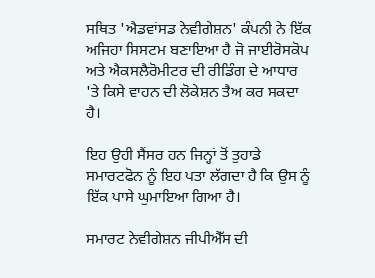ਸਥਿਤ 'ਐਡਵਾਂਸਡ ਨੇਵੀਗੇਸ਼ਨ' ਕੰਪਨੀ ਨੇ ਇੱਕ ਅਜਿਹਾ ਸਿਸਟਮ ਬਣਾਇਆ ਹੈ ਜੋ ਜਾਈਰੋਸਕੋਪ ਅਤੇ ਐਕਸਲੈਰੋਮੀਟਰ ਦੀ ਰੀਡਿੰਗ ਦੇ ਆਧਾਰ 'ਤੇ ਕਿਸੇ ਵਾਹਨ ਦੀ ਲੋਕੇਸ਼ਨ ਤੈਅ ਕਰ ਸਕਦਾ ਹੈ।

ਇਹ ਉਹੀ ਸੈਂਸਰ ਹਨ ਜਿਨ੍ਹਾਂ ਤੋਂ ਤੁਹਾਡੇ ਸਮਾਰਟਫੋਨ ਨੂੰ ਇਹ ਪਤਾ ਲੱਗਦਾ ਹੈ ਕਿ ਉਸ ਨੂੰ ਇੱਕ ਪਾਸੇ ਘੁਮਾਇਆ ਗਿਆ ਹੈ।

ਸਮਾਰਟ ਨੇਵੀਗੇਸ਼ਨ ਜੀਪੀਐੱਸ ਦੀ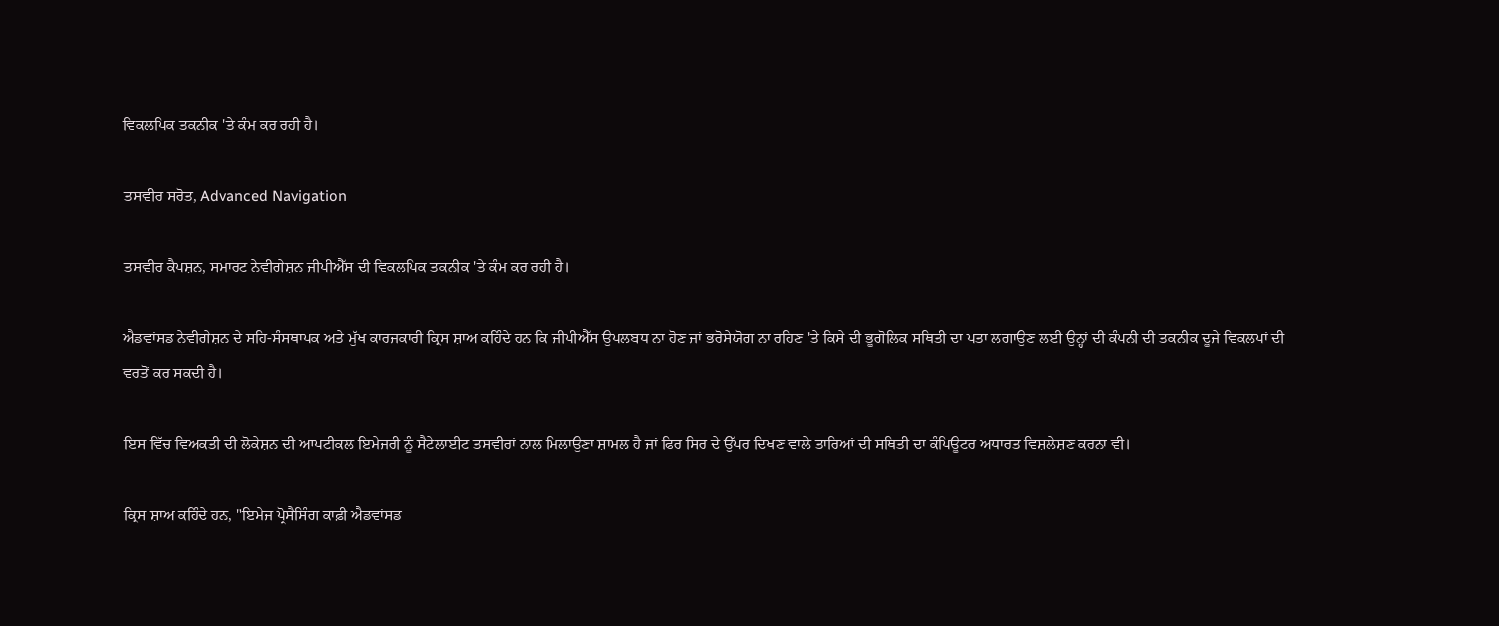ਵਿਕਲਪਿਕ ਤਕਨੀਕ 'ਤੇ ਕੰਮ ਕਰ ਰਹੀ ਹੈ।

ਤਸਵੀਰ ਸਰੋਤ, Advanced Navigation

ਤਸਵੀਰ ਕੈਪਸ਼ਨ, ਸਮਾਰਟ ਨੇਵੀਗੇਸ਼ਨ ਜੀਪੀਐੱਸ ਦੀ ਵਿਕਲਪਿਕ ਤਕਨੀਕ 'ਤੇ ਕੰਮ ਕਰ ਰਹੀ ਹੈ।

ਐਡਵਾਂਸਡ ਨੇਵੀਗੇਸ਼ਨ ਦੇ ਸਹਿ-ਸੰਸਥਾਪਕ ਅਤੇ ਮੁੱਖ ਕਾਰਜਕਾਰੀ ਕ੍ਰਿਸ ਸ਼ਾਅ ਕਹਿੰਦੇ ਹਨ ਕਿ ਜੀਪੀਐੱਸ ਉਪਲਬਧ ਨਾ ਹੋਣ ਜਾਂ ਭਰੋਸੇਯੋਗ ਨਾ ਰਹਿਣ 'ਤੇ ਕਿਸੇ ਦੀ ਭੂਗੋਲਿਕ ਸਥਿਤੀ ਦਾ ਪਤਾ ਲਗਾਉਣ ਲਈ ਉਨ੍ਹਾਂ ਦੀ ਕੰਪਨੀ ਦੀ ਤਕਨੀਕ ਦੂਜੇ ਵਿਕਲਪਾਂ ਦੀ ਵਰਤੋਂ ਕਰ ਸਕਦੀ ਹੈ।

ਇਸ ਵਿੱਚ ਵਿਅਕਤੀ ਦੀ ਲੋਕੇਸ਼ਨ ਦੀ ਆਪਟੀਕਲ ਇਮੇਜਰੀ ਨੂੰ ਸੈਟੇਲਾਈਟ ਤਸਵੀਰਾਂ ਨਾਲ ਮਿਲਾਉਣਾ ਸ਼ਾਮਲ ਹੈ ਜਾਂ ਫਿਰ ਸਿਰ ਦੇ ਉੱਪਰ ਦਿਖਣ ਵਾਲੇ ਤਾਰਿਆਂ ਦੀ ਸਥਿਤੀ ਦਾ ਕੰਪਿਊਟਰ ਅਧਾਰਤ ਵਿਸ਼ਲੇਸ਼ਣ ਕਰਨਾ ਵੀ।

ਕ੍ਰਿਸ ਸ਼ਾਅ ਕਹਿੰਦੇ ਹਨ, "ਇਮੇਜ ਪ੍ਰੋਸੈਸਿੰਗ ਕਾਫ਼ੀ ਐਡਵਾਂਸਡ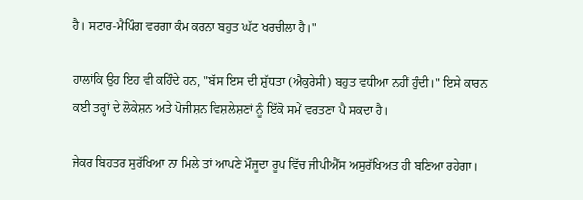ਹੈ। ਸਟਾਰ-ਮੈਪਿੰਗ ਵਰਗਾ ਕੰਮ ਕਰਨਾ ਬਹੁਤ ਘੱਟ ਖਰਚੀਲਾ ਹੈ।"

ਹਾਲਾਂਕਿ ਉਹ ਇਹ ਵੀ ਕਹਿੰਦੇ ਹਨ, "ਬੱਸ ਇਸ ਦੀ ਸ਼ੁੱਧਤਾ (ਐਕੁਰੇਸੀ) ਬਹੁਤ ਵਧੀਆ ਨਹੀਂ ਹੁੰਦੀ।" ਇਸੇ ਕਾਰਨ ਕਈ ਤਰ੍ਹਾਂ ਦੇ ਲੋਕੇਸ਼ਨ ਅਤੇ ਪੋਜੀਸ਼ਨ ਵਿਸ਼ਲੇਸ਼ਣਾਂ ਨੂੰ ਇੱਕੋ ਸਮੇਂ ਵਰਤਣਾ ਪੈ ਸਕਦਾ ਹੈ।

ਜੇਕਰ ਬਿਹਤਰ ਸੁਰੱਖਿਆ ਨਾ ਮਿਲੇ ਤਾਂ ਆਪਣੇ ਮੌਜੂਦਾ ਰੂਪ ਵਿੱਚ ਜੀਪੀਐੱਸ ਅਸੁਰੱਖਿਅਤ ਹੀ ਬਣਿਆ ਰਹੇਗਾ।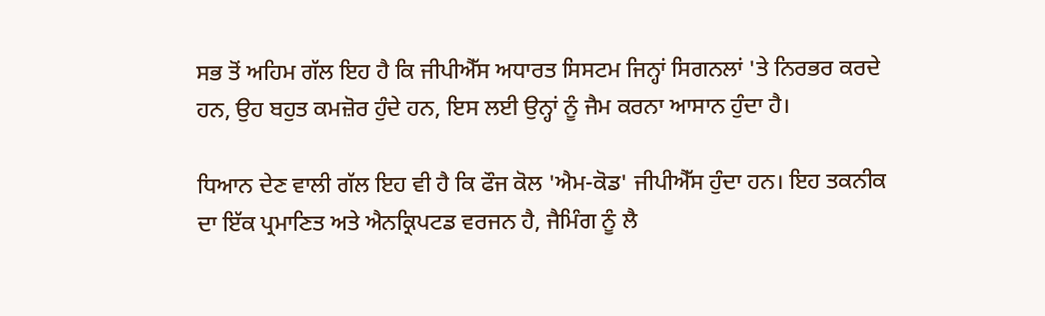ਸਭ ਤੋਂ ਅਹਿਮ ਗੱਲ ਇਹ ਹੈ ਕਿ ਜੀਪੀਐੱਸ ਅਧਾਰਤ ਸਿਸਟਮ ਜਿਨ੍ਹਾਂ ਸਿਗਨਲਾਂ 'ਤੇ ਨਿਰਭਰ ਕਰਦੇ ਹਨ, ਉਹ ਬਹੁਤ ਕਮਜ਼ੋਰ ਹੁੰਦੇ ਹਨ, ਇਸ ਲਈ ਉਨ੍ਹਾਂ ਨੂੰ ਜੈਮ ਕਰਨਾ ਆਸਾਨ ਹੁੰਦਾ ਹੈ।

ਧਿਆਨ ਦੇਣ ਵਾਲੀ ਗੱਲ ਇਹ ਵੀ ਹੈ ਕਿ ਫੌਜ ਕੋਲ 'ਐਮ-ਕੋਡ' ਜੀਪੀਐੱਸ ਹੁੰਦਾ ਹਨ। ਇਹ ਤਕਨੀਕ ਦਾ ਇੱਕ ਪ੍ਰਮਾਣਿਤ ਅਤੇ ਐਨਕ੍ਰਿਪਟਡ ਵਰਜਨ ਹੈ, ਜੈਮਿੰਗ ਨੂੰ ਲੈ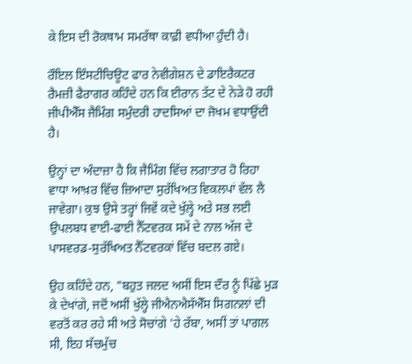ਕੇ ਇਸ ਦੀ ਰੋਕਥਾਮ ਸਮਰੱਥਾ ਕਾਫ਼ੀ ਵਧੀਆ ਹੁੰਦੀ ਹੈ।

ਰੌਇਲ ਇੰਸਟੀਚਿਊਟ ਫਾਰ ਨੇਵੀਗੇਸ਼ਨ ਦੇ ਡਾਇਰੈਕਟਰ ਰੈਮਜ਼ੀ ਫੈਰਾਗਰ ਕਹਿੰਦੇ ਹਨ ਕਿ ਈਰਾਨ ਤੱਟ ਦੇ ਨੇੜੇ ਹੋ ਰਹੀ ਜੀਪੀਐੱਸ ਜੈਮਿੰਗ ਸਮੁੰਦਰੀ ਹਾਦਸਿਆਂ ਦਾ ਜੋਖਮ ਵਧਾਉਂਦੀ ਹੈ।

ਉਨ੍ਹਾਂ ਦਾ ਅੰਦਾਜ਼ਾ ਹੈ ਕਿ ਜੈਮਿੰਗ ਵਿੱਚ ਲਗਾਤਾਰ ਹੋ ਰਿਹਾ ਵਾਧਾ ਆਖ਼ਰ ਵਿੱਚ ਜ਼ਿਆਦਾ ਸੁਰੱਖਿਅਤ ਵਿਕਲਪਾਂ ਵੱਲ ਲੈ ਜਾਵੇਗਾ। ਕੁਝ ਉਸੇ ਤਰ੍ਹਾਂ ਜਿਵੇਂ ਕਦੇ ਖੁੱਲ੍ਹੇ ਅਤੇ ਸਭ ਲਈ ਉਪਲਬਧ ਵਾਈ-ਫਾਈ ਨੈੱਟਵਰਕ ਸਮੇਂ ਦੇ ਨਾਲ ਅੱਜ ਦੇ ਪਾਸਵਰਡ-ਸੁਰੱਖਿਅਤ ਨੈੱਟਵਰਕਾਂ ਵਿੱਚ ਬਦਲ ਗਏ।

ਉਹ ਕਹਿੰਦੇ ਹਨ, "ਬਹੁਤ ਜਲਦ ਅਸੀਂ ਇਸ ਦੌਰ ਨੂੰ ਪਿੱਛੇ ਮੁੜ ਕੇ ਦੇਖਾਂਗੇ, ਜਦੋਂ ਅਸੀਂ ਖੁੱਲ੍ਹੇ ਜੀਐਨਐਸੱਐੱਸ ਸਿਗਨਲਾਂ ਦੀ ਵਰਤੋਂ ਕਰ ਰਹੇ ਸੀ ਅਤੇ ਸੋਚਾਂਗੇ 'ਹੇ ਰੱਬਾ, ਅਸੀਂ ਤਾਂ ਪਾਗਲ ਸੀ, ਇਹ ਸੱਚਮੁੱਚ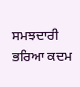ਸਮਝਦਾਰੀ ਭਰਿਆ ਕਦਮ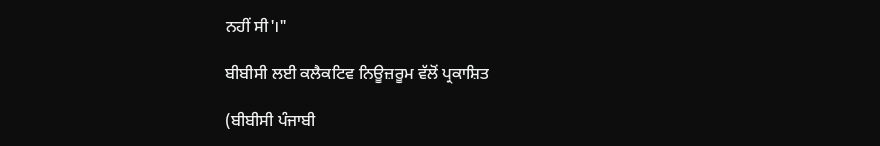ਨਹੀਂ ਸੀ'।"

ਬੀਬੀਸੀ ਲਈ ਕਲੈਕਟਿਵ ਨਿਊਜ਼ਰੂਮ ਵੱਲੋਂ ਪ੍ਰਕਾਸ਼ਿਤ

(ਬੀਬੀਸੀ ਪੰਜਾਬੀ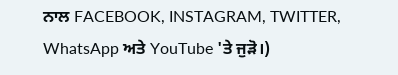ਨਾਲ FACEBOOK, INSTAGRAM, TWITTER, WhatsApp ਅਤੇ YouTube 'ਤੇ ਜੁੜੋ।)